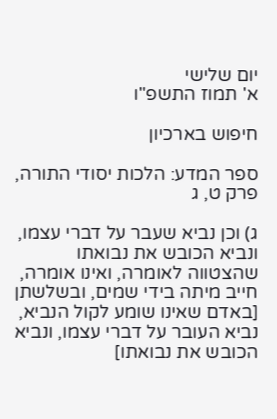יום שלישי
א' תמוז התשפ"ו

חיפוש בארכיון

ספר המדע: הלכות יסודי התורה, פרק ט, ג

ג) וכן נביא שעבר על דברי עצמו, ונביא הכובש את נבואתו שהצטווה לאומרה, ואינו אומרה, חייב מיתה בידי שמים, ובשלשתן [באדם שאינו שומע לקול הנביא, נביא העובר על דברי עצמו, ונביא הכובש את נבואתו]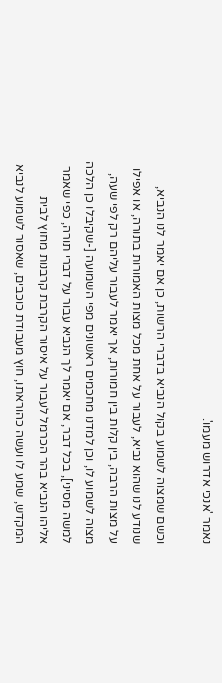נאמר 'אנכי אדרוש מעמו'.

וכשם שמצוה לשמוע בקול הנביא בדברי הרשות, כן אם יאמר לנו הנביא, שנודע לנו שהוא נביא, לעבור על אחת מכל מצות האמורות בתורה, או אפילו על מצות הרבה, בין קלות בין חמורות, אך יאמר לעבור עליהם רק לפי שעה, מצוה לשמוע לו, וכן למדנו מחכמים ראשונים מפי השמועה [-שקיבלו כן הלכה למשה מסיני], בכל דבר, אם יאמר לך הנביא עבור על דברי תורה, כפי שאמר אליהו הנביא בהר הכרמל לעבור על איסור הקרבת קרבנות מחוץ לבית המקדש, שמע לו ועשה כהוראתו, חוץ מעבודת כוכבים, שאסור לשמוע לנביא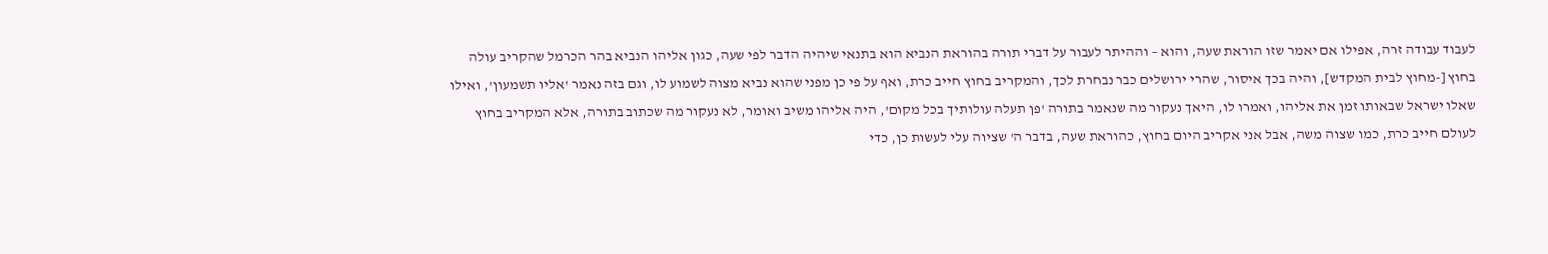לעבוד עבודה זרה, אפילו אם יאמר שזו הוראת שעה, והוא – וההיתר לעבור על דברי תורה בהוראת הנביא הוא בתנאי שיהיה הדבר לפי שעה, כגון אליהו הנביא בהר הכרמל שהקריב עולה בחוץ [-מחוץ לבית המקדש], והיה בכך איסור, שהרי ירושלים כבר נבחרת לכך, והמקריב בחוץ חייב כרת, ואף על פי כן מפני שהוא נביא מצוה לשמוע לו, וגם בזה נאמר 'אליו תשמעון', ואילו שאלו ישראל שבאותו זמן את אליהו, ואמרו לו, היאך נעקור מה שנאמר בתורה 'פן תעלה עולותיך בכל מקום', היה אליהו משיב ואומר, לא נעקור מה שכתוב בתורה, אלא המקריב בחוץ לעולם חייב כרת, כמו שצוה משה, אבל אני אקריב היום בחוץ, כהוראת שעה, בדבר ה' שציוה עלי לעשות כן, כדי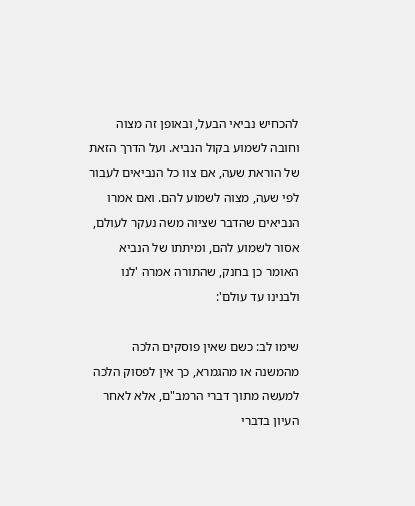להכחיש נביאי הבעל, ובאופן זה מצוה וחובה לשמוע בקול הנביא. ועל הדרך הזאת של הוראת שעה, אם צוו כל הנביאים לעבור לפי שעה, מצוה לשמוע להם. ואם אמרו הנביאים שהדבר שציוה משה נעקר לעולם, אסור לשמוע להם, ומיתתו של הנביא האומר כן בחנק, שהתורה אמרה 'לנו ולבנינו עד עולם':

שימו לב: כשם שאין פוסקים הלכה מהמשנה או מהגמרא, כך אין לפסוק הלכה למעשה מתוך דברי הרמב"ם, אלא לאחר העיון בדברי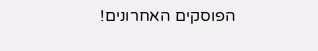הפוסקים האחרונים!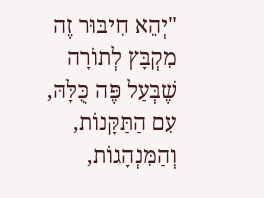"יְהֵא חִיבּוּר זֶה מִקְבָּץ לְתוֹרָה שֶׁבְּעַל פֶּה כֻּלָּהּ, עִם הַתַּקָּנוֹת, וְהַמִּנְהָגוֹת,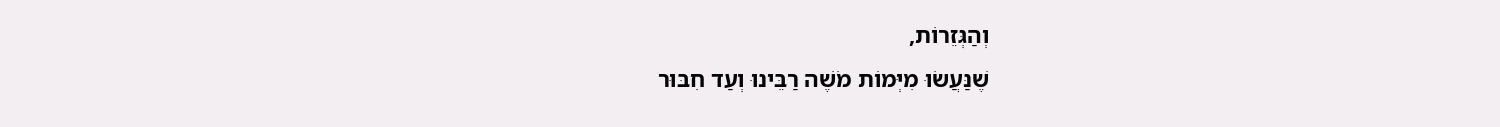וְהַגְּזֵרוֹת,
שֶׁנַּעֲשׂוּ מִיְּמוֹת מֹשֶׁה רַבֵּינוּ וְעַד חִבּוּר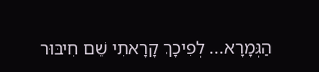הַגְּמָרָא... לְפִיכָךְ קָרָאתִי שֵׁם חִיבּוּר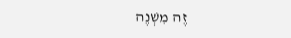זֶה מִשְׁנֶה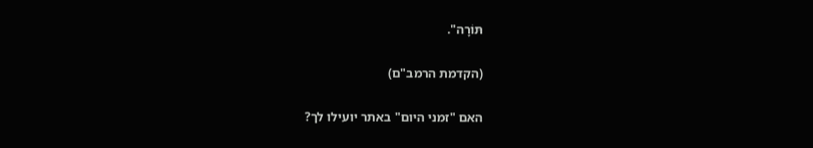תּוֹרָה".

(הקדמת הרמב"ם)

האם "זמני היום" באתר יועילו לך?